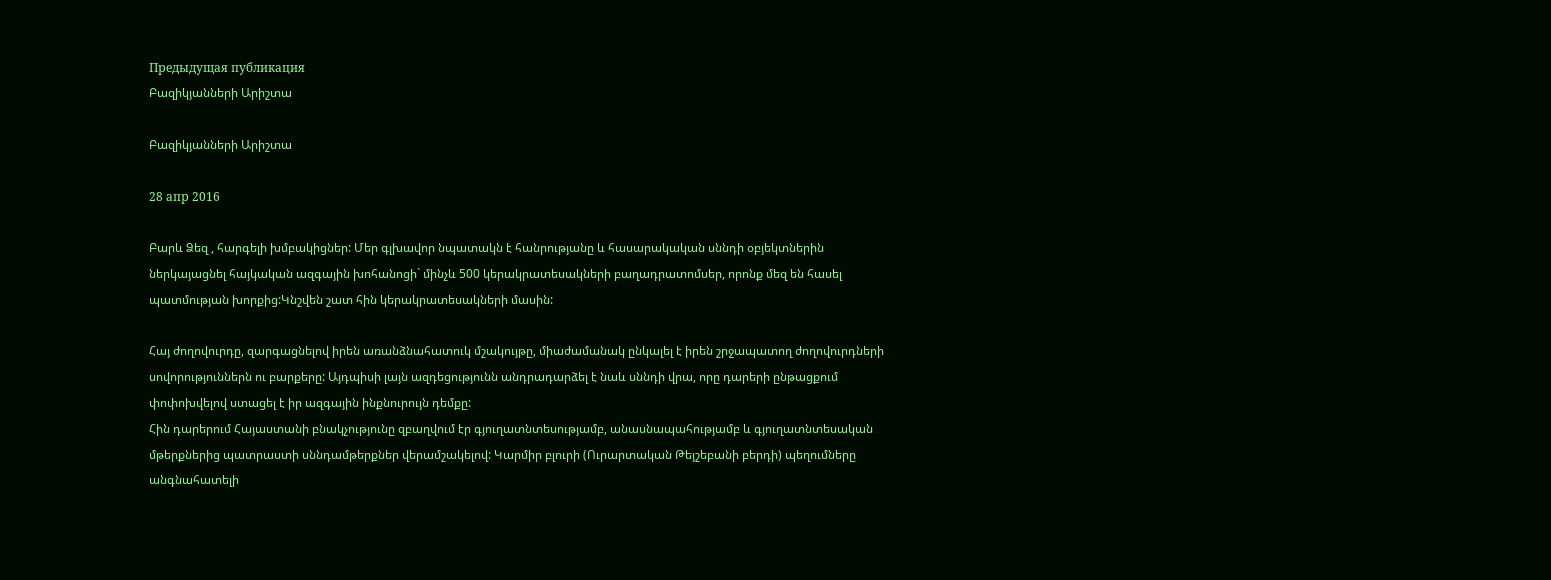Предыдущая публикация
Բազիկյանների Արիշտա

Բազիկյանների Արիշտա

28 апр 2016

Բարև Ձեզ , հարգելի խմբակիցներ: Մեր գլխավոր նպատակն է հանրությանը և հասարակական սննդի օբյեկտներին ներկայացնել հայկական ազգային խոհանոցի` մինչև 500 կերակրատեսակների բաղադրատոմսեր, որոնք մեզ են հասել պատմության խորքից:Կնշվեն շատ հին կերակրատեսակների մասին:

Հայ ժողովուրդը, զարգացնելով իրեն առանձնահատուկ մշակույթը, միաժամանակ ընկալել է իրեն շրջապատող ժողովուրդների սովորություններն ու բարքերը: Այդպիսի լայն ազդեցությունն անդրադարձել է նաև սննդի վրա, որը դարերի ընթացքում փոփոխվելով ստացել է իր ազգային ինքնուրույն դեմքը:
Հին դարերում Հայաստանի բնակչությունը զբաղվում էր գյուղատնտեսությամբ, անասնապահությամբ և գյուղատնտեսական մթերքներից պատրաստի սննդամթերքներ վերամշակելով: Կարմիր բլուրի (Ուրարտական Թեյշեբանի բերդի) պեղումները անգնահատելի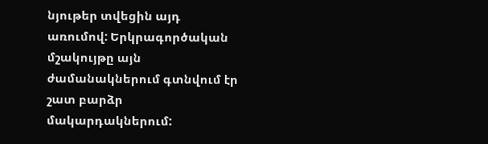նյութեր տվեցին այդ առումով: Երկրագործական մշակույթը այն ժամանակներում գտնվում էր շատ բարձր մակարդակներում: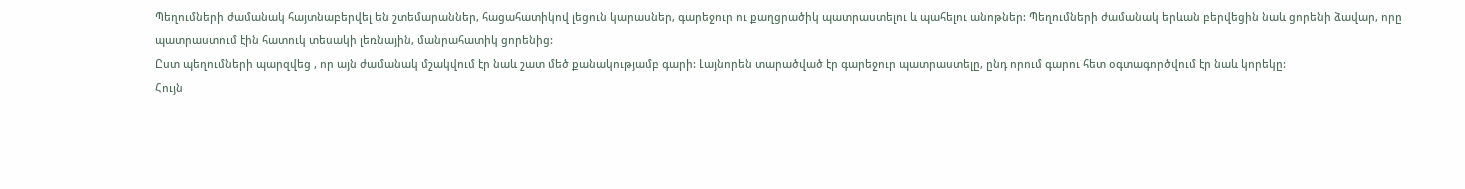Պեղումների ժամանակ հայտնաբերվել են շտեմարաններ, հացահատիկով լեցուն կարասներ, գարեջուր ու քաղցրածիկ պատրաստելու և պահելու անոթներ: Պեղումների ժամանակ երևան բերվեցին նաև ցորենի ձավար, որը պատրաստում էին հատուկ տեսակի լեռնային, մանրահատիկ ցորենից:
Ըստ պեղումների պարզվեց , որ այն ժամանակ մշակվում էր նաև շատ մեծ քանակությամբ գարի: Լայնորեն տարածված էր գարեջուր պատրաստելը, ընդ որում գարու հետ օգտագործվում էր նաև կորեկը:
Հույն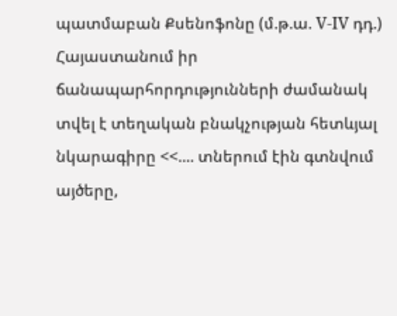պատմաբան Քսենոֆոնը (մ.թ.ա. V-IV դդ.) Հայաստանում իր ճանապարհորդությունների ժամանակ տվել է տեղական բնակչության հետևյալ նկարագիրը <<.... տներում էին գտնվում այծերը,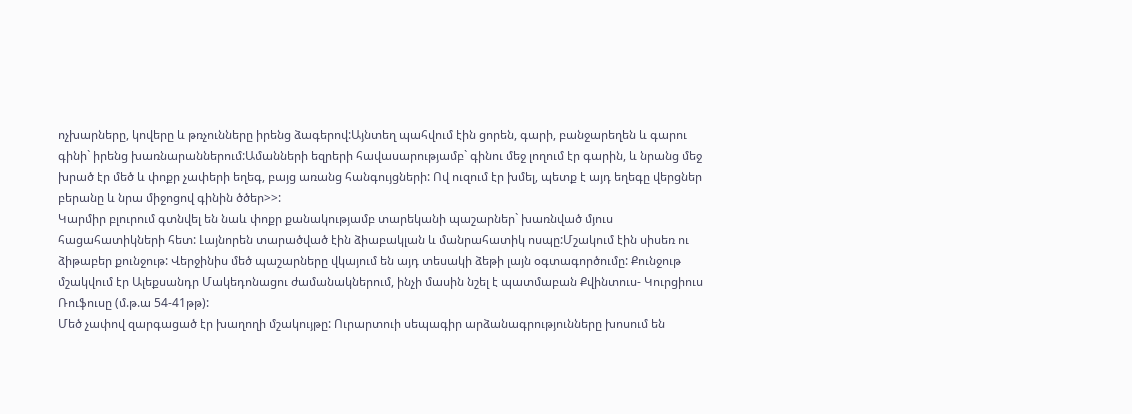ոչխարները, կովերը և թռչունները իրենց ձագերով:Այնտեղ պահվում էին ցորեն, գարի, բանջարեղեն և գարու գինի` իրենց խառնարաններում:Ամանների եզրերի հավասարությամբ` գինու մեջ լողում էր գարին, և նրանց մեջ խրած էր մեծ և փոքր չափերի եղեգ, բայց առանց հանգույցների: Ով ուզում էր խմել, պետք է այդ եղեգը վերցներ բերանը և նրա միջոցով գինին ծծեր>>:
Կարմիր բլուրում գտնվել են նաև փոքր քանակությամբ տարեկանի պաշարներ` խառնված մյուս հացահատիկների հետ: Լայնորեն տարածված էին ձիաբակլան և մանրահատիկ ոսպը:Մշակում էին սիսեռ ու ձիթաբեր քունջութ: Վերջինիս մեծ պաշարները վկայում են այդ տեսակի ձեթի լայն օգտագործումը: Քունջութ մշակվում էր Ալեքսանդր Մակեդոնացու ժամանակներում, ինչի մասին նշել է պատմաբան Քվինտուս- Կուրցիուս Ռուֆուսը (մ.թ.ա 54-41թթ):
Մեծ չափով զարգացած էր խաղողի մշակույթը: Ուրարտուի սեպագիր արձանագրությունները խոսում են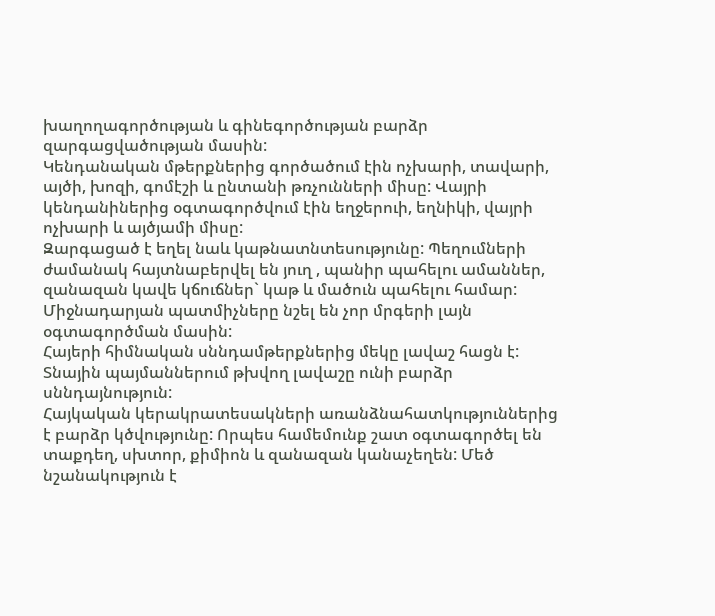խաղողագործության և գինեգործության բարձր զարգացվածության մասին:
Կենդանական մթերքներից գործածում էին ոչխարի, տավարի, այծի, խոզի, գոմէշի և ընտանի թռչունների միսը: Վայրի կենդանիներից օգտագործվում էին եղջերուի, եղնիկի, վայրի ոչխարի և այծյամի միսը:
Զարգացած է եղել նաև կաթնատնտեսությունը: Պեղումների ժամանակ հայտնաբերվել են յուղ , պանիր պահելու ամաններ, զանազան կավե կճուճներ` կաթ և մածուն պահելու համար:
Միջնադարյան պատմիչները նշել են չոր մրգերի լայն օգտագործման մասին:
Հայերի հիմնական սննդամթերքներից մեկը լավաշ հացն է: Տնային պայմաններում թխվող լավաշը ունի բարձր սննդայնություն:
Հայկական կերակրատեսակների առանձնահատկություններից է բարձր կծվությունը: Որպես համեմունք շատ օգտագործել են տաքդեղ, սխտոր, քիմիոն և զանազան կանաչեղեն: Մեծ նշանակություն է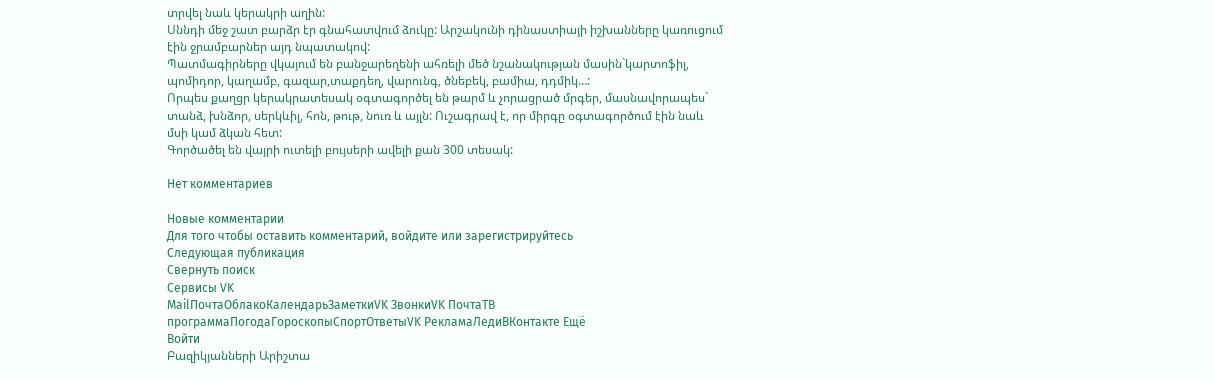տրվել նաև կերակրի աղին:
Սննդի մեջ շատ բարձր էր գնահատվում ձուկը: Արշակունի դինաստիայի իշխանները կառուցում էին ջրամբարներ այդ նպատակով:
Պատմագիրները վկայում են բանջարեղենի ահռելի մեծ նշանակության մասին`կարտոֆիլ, պոմիդոր, կաղամբ, գազար,տաքդեղ, վարունգ, ծնեբեկ, բամիա, դդմիկ…:
Որպես քաղցր կերակրատեսակ օգտագործել են թարմ և չորացրած մրգեր, մասնավորապես` տանձ, խնձոր, սերկևիլ, հոն, թութ, նուռ և այլն: Ուշագրավ է, որ միրգը օգտագործում էին նաև մսի կամ ձկան հետ:
Գործածել են վայրի ուտելի բույսերի ավելի քան 300 տեսակ:

Нет комментариев

Новые комментарии
Для того чтобы оставить комментарий, войдите или зарегистрируйтесь
Следующая публикация
Свернуть поиск
Сервисы VK
MailПочтаОблакоКалендарьЗаметкиVK ЗвонкиVK ПочтаТВ программаПогодаГороскопыСпортОтветыVK РекламаЛедиВКонтакте Ещё
Войти
Բազիկյանների Արիշտա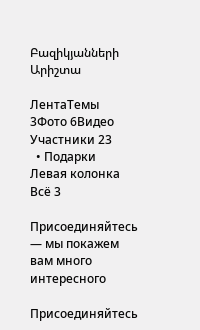Բազիկյանների Արիշտա

ЛентаТемы 3Фото 6Видео Участники 23
  • Подарки
Левая колонка
Всё 3

Присоединяйтесь — мы покажем вам много интересного

Присоединяйтесь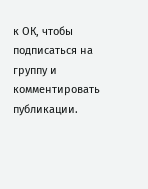к ОК, чтобы подписаться на группу и комментировать публикации.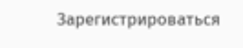Зарегистрироваться